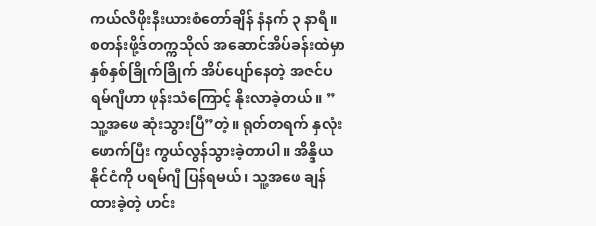ကယ်လီဖိုးနီးယားစံတော်ချိန် နံနက် ၃ နာရီ။
စတန်းဖို့ဒ်တက္ကသိုလ် အဆောင်အိပ်ခန်းထဲမှာ နှစ်နှစ်ခြိုက်ခြိုက် အိပ်ပျော်နေတဲ့ အဇင်ပရမ်ဂျီဟာ ဖုန်းသံကြောင့် နိုးလာခဲ့တယ်။ ”သူ့အဖေ ဆုံးသွားပြီ”တဲ့။ ရုတ်တရက် နှလုံးဖောက်ပြီး ကွယ်လွန်သွားခဲ့တာပါ။ အိန္ဒိယနိုင်ငံကို ပရမ်ဂျီ ပြန်ရမယ်၊ သူ့အဖေ ချန်ထားခဲ့တဲ့ ဟင်း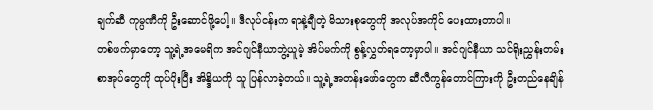ချက်ဆီ ကုမ္ပဏီကို ဦးဆောင်ဖို့ပေါ့။ ဒီလုပ်ငန်းက ရာနဲ့ချီတဲ့ မိသားစုတွေကို အလုပ်အကိုင် ပေးထားတာပါ။
တစ်ဖက်မှာတော့ သူ့ရဲ့အမေရိက အင်ဂျင်နီယာဘွဲ့ယူမဲ့ အိပ်မက်ကို စွန့်လွှတ်ရတော့မှာပါ။ အင်ဂျင်နီယာ သင်ရိုးညွှန်းတမ်းစာအုပ်တွေကို ထုပ်ပိုးပြီး အိန္ဒိယကို သူ ပြန်လာခဲ့တယ်။ သူ့ရဲ့အတန်းဖော်တွေက ဆီလီကွန်တောင်ကြားကို ဦးတည်နေချိန်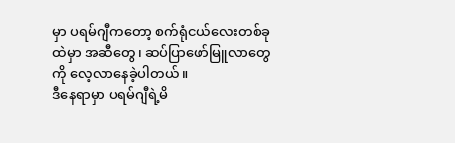မှာ ပရမ်ဂျီကတော့ စက်ရုံငယ်လေးတစ်ခုထဲမှာ အဆီတွေ၊ ဆပ်ပြာဖော်မြူလာတွေကို လေ့လာနေခဲ့ပါတယ်။
ဒီနေရာမှာ ပရမ်ဂျီရဲ့မိ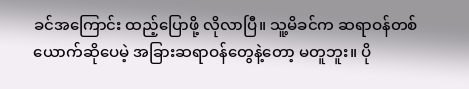ခင်အကြောင်း ထည့်ပြောဖို့ လိုလာပြီ။ သူ့မိခင်က ဆရာဝန်တစ်ယောက်ဆိုပေမဲ့ အခြားဆရာဝန်တွေနဲ့တော့ မတူဘူး။ ပို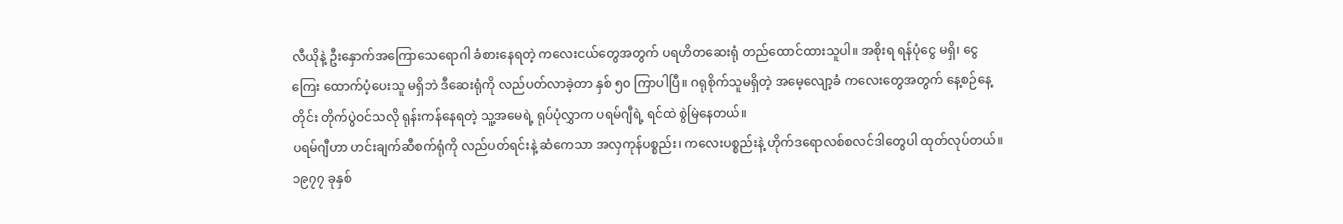လီယိုနဲ့ ဦးနှောက်အကြောသေရောဂါ ခံစားနေရတဲ့ ကလေးငယ်တွေအတွက် ပရဟိတဆေးရုံ တည်ထောင်ထားသူပါ။ အစိုးရ ရန်ပုံငွေ မရှိ၊ ငွေကြေး ထောက်ပံ့ပေးသူ မရှိဘဲ ဒီဆေးရုံကို လည်ပတ်လာခဲ့တာ နှစ် ၅၀ ကြာပါပြီ။ ဂရုစိုက်သူမရှိတဲ့ အမေ့လျော့ခံ ကလေးတွေအတွက် နေ့စဉ်နေ့တိုင်း တိုက်ပွဲဝင်သလို ရုန်းကန်နေရတဲ့ သူ့အမေရဲ့ ရုပ်ပုံလွှာက ပရမ်ဂျီရဲ့ ရင်ထဲ စွဲမြဲနေတယ်။
ပရမ်ဂျီဟာ ဟင်းချက်ဆီစက်ရုံကို လည်ပတ်ရင်းနဲ့ ဆံကေသာ အလှကုန်ပစ္စည်း၊ ကလေးပစ္စည်းနဲ့ ဟိုက်ဒရောလစ်စလင်ဒါတွေပါ ထုတ်လုပ်တယ်။ ၁၉၇၇ ခုနှစ်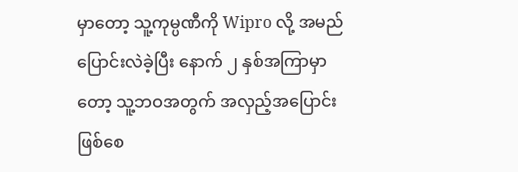မှာတော့ သူ့ကုမ္ပဏီကို Wipro လို့ အမည်ပြောင်းလဲခဲ့ပြီး နောက် ၂ နှစ်အကြာမှာတော့ သူ့ဘဝအတွက် အလှည့်အပြောင်း ဖြစ်စေ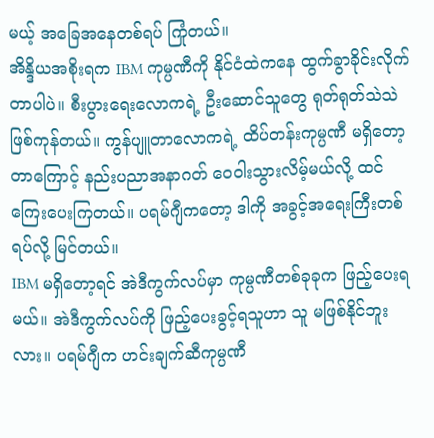မယ့် အခြေအနေတစ်ရပ် ကြုံတယ်။
အိန္ဒိယအစိုးရက IBM ကုမ္ပဏီကို နိုင်ငံထဲကနေ ထွက်ခွာခိုင်းလိုက်တာပါပဲ။ စီးပွားရေးလောကရဲ့ ဦးဆောင်သူတွေ ရုတ်ရုတ်သဲသဲ ဖြစ်ကုန်တယ်။ ကွန်ပျူတာလောကရဲ့ ထိပ်တန်းကုမ္ပဏီ မရှိတော့တာကြောင့် နည်းပညာအနာဂတ် ဝေဝါးသွားလိမ့်မယ်လို့ ထင်ကြေးပေးကြတယ်။ ပရမ်ဂျီကတော့ ဒါကို အခွင့်အရေးကြီးတစ်ရပ်လို့ မြင်တယ်။
IBM မရှိတော့ရင် အဲဒီကွက်လပ်မှာ ကုမ္ပဏီတစ်ခုခုက ဖြည့်ပေးရမယ်။ အဲဒီကွက်လပ်ကို ဖြည့်ပေးခွင့်ရသူဟာ သူ မဖြစ်နိုင်ဘူးလား။ ပရမ်ဂျီက ဟင်းချက်ဆီကုမ္ပဏီ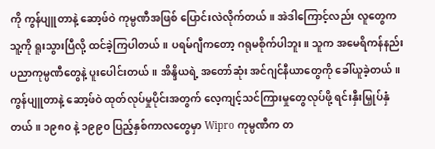ကို ကွန်ပျူတာနဲ့ ဆော့ဖ်ဝဲ ကုမ္ပဏီအဖြစ် ပြောင်းလဲလိုက်တယ်။ အဲဒါကြောင့်လည်း လူတွေက သူ့ကို ရူးသွားပြီလို့ ထင်ခဲ့ကြပါတယ်။ ပရမ်ဂျီကတော့ ဂရုမစိုက်ပါဘူး။ သူက အမေရိကန်နည်းပညာကုမ္ပဏီတွေနဲ့ ပူးပေါင်းတယ်။ အိန္ဒိယရဲ့ အတော်ဆုံး အင်ဂျင်နီယာတွေကို ခေါ်ယူခဲ့တယ်။
ကွန်ပျူတာနဲ့ ဆော့ဖ်ဝဲ ထုတ်လုပ်မှုပိုင်းအတွက် လေ့ကျင့်သင်ကြားမှုတွေလုပ်ဖို့ ရင်းနှီးမြှုပ်နှံတယ်။ ၁၉၈၀ နဲ့ ၁၉၉၀ ပြည့်နှစ်ကာလတွေမှာ Wipro ကုမ္ပဏီက တ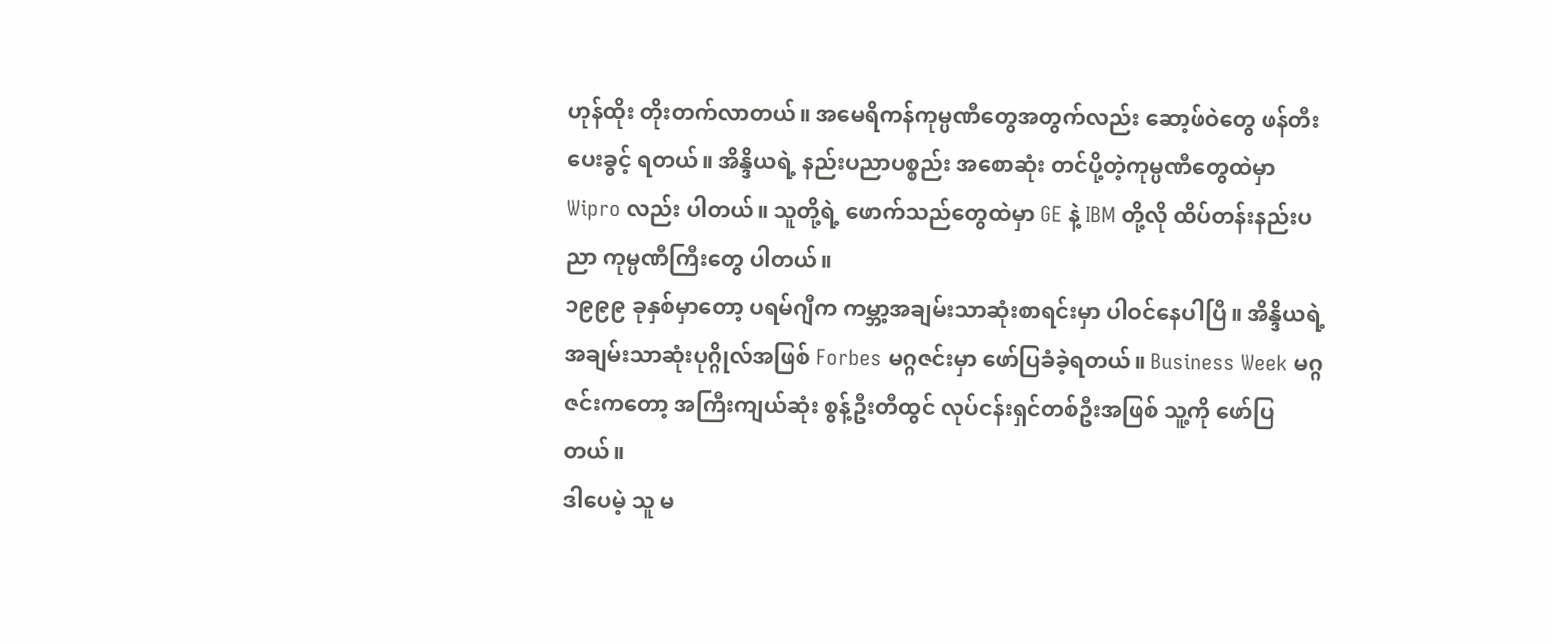ဟုန်ထိုး တိုးတက်လာတယ်။ အမေရိကန်ကုမ္ပဏီတွေအတွက်လည်း ဆော့ဖ်ဝဲတွေ ဖန်တီးပေးခွင့် ရတယ်။ အိန္ဒိယရဲ့ နည်းပညာပစ္စည်း အစောဆုံး တင်ပို့တဲ့ကုမ္ပဏီတွေထဲမှာ Wipro လည်း ပါတယ်။ သူတို့ရဲ့ ဖောက်သည်တွေထဲမှာ GE နဲ့ IBM တို့လို ထိပ်တန်းနည်းပညာ ကုမ္ပဏီကြီးတွေ ပါတယ်။
၁၉၉၉ ခုနှစ်မှာတော့ ပရမ်ဂျီက ကမ္ဘာ့အချမ်းသာဆုံးစာရင်းမှာ ပါဝင်နေပါပြီ။ အိန္ဒိယရဲ့အချမ်းသာဆုံးပုဂ္ဂိုလ်အဖြစ် Forbes မဂ္ဂဇင်းမှာ ဖော်ပြခံခဲ့ရတယ်။ Business Week မဂ္ဂဇင်းကတော့ အကြီးကျယ်ဆုံး စွန့်ဦးတီထွင် လုပ်ငန်းရှင်တစ်ဦးအဖြစ် သူ့ကို ဖော်ပြတယ်။
ဒါပေမဲ့ သူ မ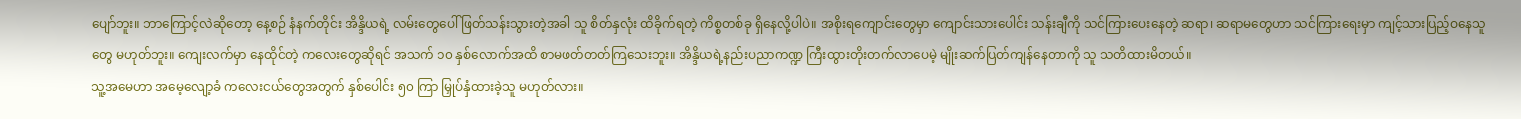ပျော်ဘူး။ ဘာကြောင့်လဲဆိုတော့ နေ့စဉ် နံနက်တိုင်း အိန္ဒိယရဲ့ လမ်းတွေပေါ် ဖြတ်သန်းသွားတဲ့အခါ သူ စိတ်နှလုံး ထိခိုက်ရတဲ့ ကိစ္စတစ်ခု ရှိနေလို့ပါပဲ။ အစိုးရကျောင်းတွေမှာ ကျောင်းသားပေါင်း သန်းချီကို သင်ကြားပေးနေတဲ့ ဆရာ၊ ဆရာမတွေဟာ သင်ကြားရေးမှာ ကျင့်သားပြည့်ဝနေသူတွေ မဟုတ်ဘူး။ ကျေးလက်မှာ နေထိုင်တဲ့ ကလေးတွေဆိုရင် အသက် ၁၀ နှစ်လောက်အထိ စာမဖတ်တတ်ကြသေးဘူး။ အိန္ဒိယရဲ့နည်းပညာကဏ္ဍ ကြီးထွားတိုးတက်လာပေမဲ့ မျိုးဆက်ပြတ်ကျန်နေတာကို သူ သတိထားမိတယ်။
သူ့အမေဟာ အမေ့လျော့ခံ ကလေးငယ်တွေအတွက် နှစ်ပေါင်း ၅၀ ကြာ မြှုပ်နှံထားခဲ့သူ မဟုတ်လား။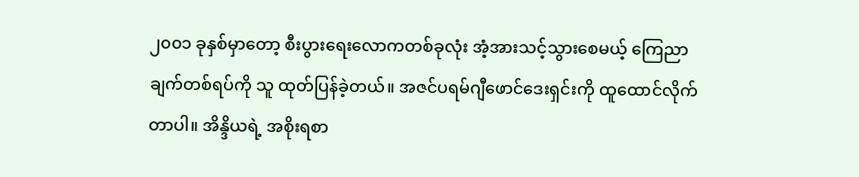၂၀၀၁ ခုနှစ်မှာတော့ စီးပွားရေးလောကတစ်ခုလုံး အံ့အားသင့်သွားစေမယ့် ကြေညာချက်တစ်ရပ်ကို သူ ထုတ်ပြန်ခဲ့တယ်။ အဇင်ပရမ်ဂျီဖောင်ဒေးရှင်းကို ထူထောင်လိုက်တာပါ။ အိန္ဒိယရဲ့ အစိုးရစာ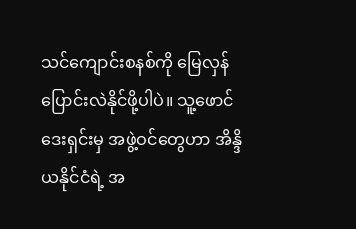သင်ကျောင်းစနစ်ကို မြေလှန်ပြောင်းလဲနိုင်ဖို့ပါပဲ။ သူ့ဖောင်ဒေးရှင်းမှ အဖွဲ့ဝင်တွေဟာ အိန္ဒိယနိုင်ငံရဲ့ အ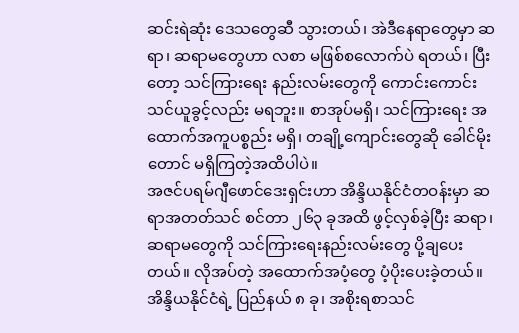ဆင်းရဲဆုံး ဒေသတွေဆီ သွားတယ်၊ အဲဒီနေရာတွေမှာ ဆရာ၊ ဆရာမတွေဟာ လစာ မဖြစ်စလောက်ပဲ ရတယ်၊ ပြီးတော့ သင်ကြားရေး နည်းလမ်းတွေကို ကောင်းကောင်းသင်ယူခွင့်လည်း မရဘူး။ စာအုပ်မရှိ၊ သင်ကြားရေး အထောက်အကူပစ္စည်း မရှိ၊ တချို့ကျောင်းတွေဆို ခေါင်မိုးတောင် မရှိကြတဲ့အထိပါပဲ။
အဇင်ပရမ်ဂျီဖောင်ဒေးရှင်းဟာ အိန္ဒိယနိုင်ငံတဝန်းမှာ ဆရာအတတ်သင် စင်တာ ၂၆၃ ခုအထိ ဖွင့်လှစ်ခဲ့ပြီး ဆရာ၊ ဆရာမတွေကို သင်ကြားရေးနည်းလမ်းတွေ ပို့ချပေးတယ်။ လိုအပ်တဲ့ အထောက်အပံ့တွေ ပံ့ပိုးပေးခဲ့တယ်။ အိန္ဒိယနိုင်ငံရဲ့ ပြည်နယ် ၈ ခု၊ အစိုးရစာသင်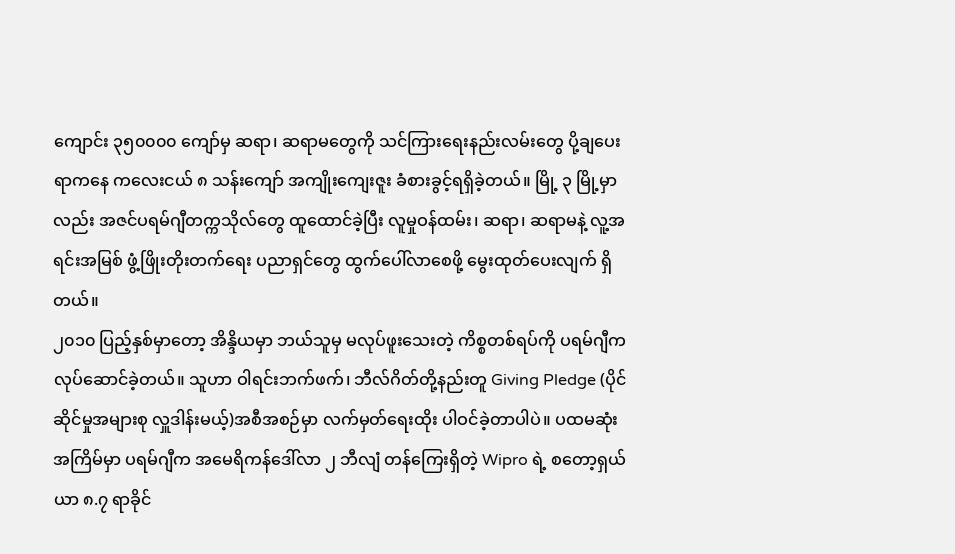ကျောင်း ၃၅၀၀၀၀ ကျော်မှ ဆရာ၊ ဆရာမတွေကို သင်ကြားရေးနည်းလမ်းတွေ ပို့ချပေးရာကနေ ကလေးငယ် ၈ သန်းကျော် အကျိုးကျေးဇူး ခံစားခွင့်ရရှိခဲ့တယ်။ မြို့ ၃ မြို့မှာလည်း အဇင်ပရမ်ဂျီတက္ကသိုလ်တွေ ထူထောင်ခဲ့ပြီး လူမှုဝန်ထမ်း၊ ဆရာ၊ ဆရာမနဲ့ လူ့အရင်းအမြစ် ဖွံ့ဖြိုးတိုးတက်ရေး ပညာရှင်တွေ ထွက်ပေါ်လာစေဖို့ မွေးထုတ်ပေးလျက် ရှိတယ်။
၂၀၁၀ ပြည့်နှစ်မှာတော့ အိန္ဒိယမှာ ဘယ်သူမှ မလုပ်ဖူးသေးတဲ့ ကိစ္စတစ်ရပ်ကို ပရမ်ဂျီက လုပ်ဆောင်ခဲ့တယ်။ သူဟာ ဝါရင်းဘက်ဖက်၊ ဘီလ်ဂိတ်တို့နည်းတူ Giving Pledge (ပိုင်ဆိုင်မှုအများစု လှူဒါန်းမယ့်)အစီအစဉ်မှာ လက်မှတ်ရေးထိုး ပါဝင်ခဲ့တာပါပဲ။ ပထမဆုံးအကြိမ်မှာ ပရမ်ဂျီက အမေရိကန်ဒေါ်လာ ၂ ဘီလျံ တန်ကြေးရှိတဲ့ Wipro ရဲ့ စတော့ရှယ်ယာ ၈.၇ ရာခိုင်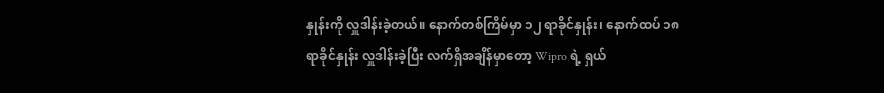နှုန်းကို လှူဒါန်းခဲ့တယ်။ နောက်တစ်ကြိမ်မှာ ၁၂ ရာခိုင်နှုန်း၊ နောက်ထပ် ၁၈ ရာခိုင်နှုန်း လှူဒါန်းခဲ့ပြီး လက်ရှိအချိန်မှာတော့ Wipro ရဲ့ ရှယ်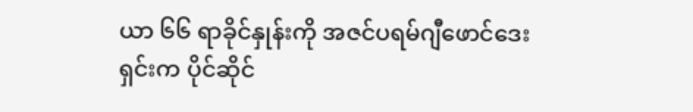ယာ ၆၆ ရာခိုင်နှုန်းကို အဇင်ပရမ်ဂျီဖောင်ဒေးရှင်းက ပိုင်ဆိုင်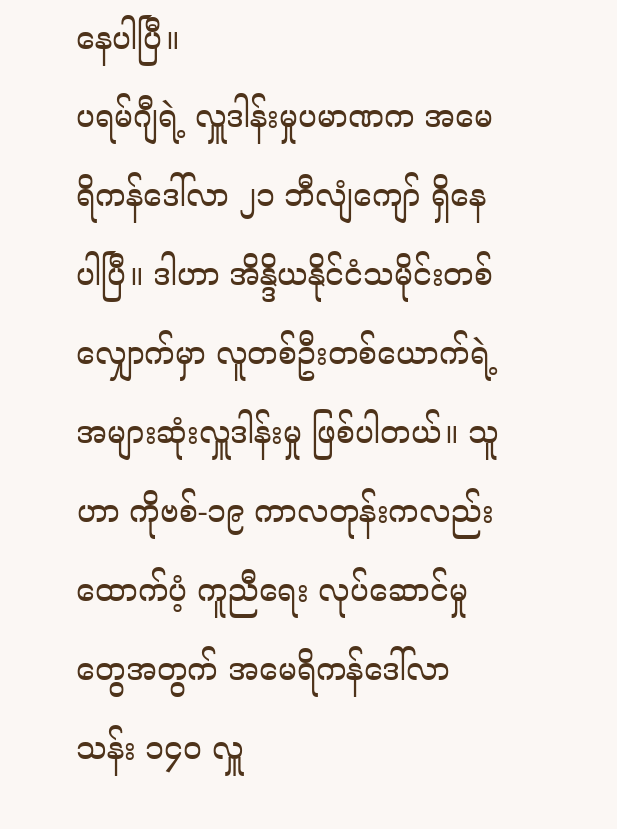နေပါပြီ။
ပရမ်ဂျီရဲ့ လှူဒါန်းမှုပမာဏက အမေရိကန်ဒေါ်လာ ၂၁ ဘီလျံကျော် ရှိနေပါပြီ။ ဒါဟာ အိန္ဒိယနိုင်ငံသမိုင်းတစ်လျှောက်မှာ လူတစ်ဦးတစ်ယောက်ရဲ့ အများဆုံးလှူဒါန်းမှု ဖြစ်ပါတယ်။ သူဟာ ကိုဗစ်-၁၉ ကာလတုန်းကလည်း ထောက်ပံ့ ကူညီရေး လုပ်ဆောင်မှုတွေအတွက် အမေရိကန်ဒေါ်လာ သန်း ၁၄၀ လှူ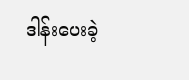ဒါန်းပေးခဲ့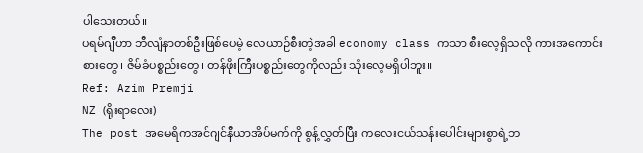ပါသေးတယ်။
ပရမ်ဂျီဟာ ဘီလျံနာတစ်ဦးဖြစ်ပေမဲ့ လေယာဉ်စီးတဲ့အခါ economy class ကသာ စီးလေ့ရှိသလို ကားအကောင်းစားတွေ၊ ဇိမ်ခံပစ္စည်းတွေ၊ တန်ဖိုးကြီးပစ္စည်းတွေကိုလည်း သုံးလေ့မရှိပါဘူး။
Ref: Azim Premji
NZ (ရိုးရာလေး)
The post အမေရိကအင်ဂျင်နီယာအိပ်မက်ကို စွန့်လွှတ်ပြီး ကလေးငယ်သန်းပေါင်းများစွာရဲ့ဘ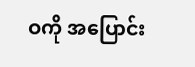ဝကို အပြောင်း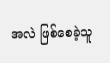အလဲ ဖြစ်စေခဲ့သူ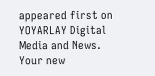appeared first on YOYARLAY Digital Media and News.
Your new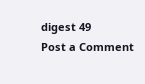digest 49
Post a Comment